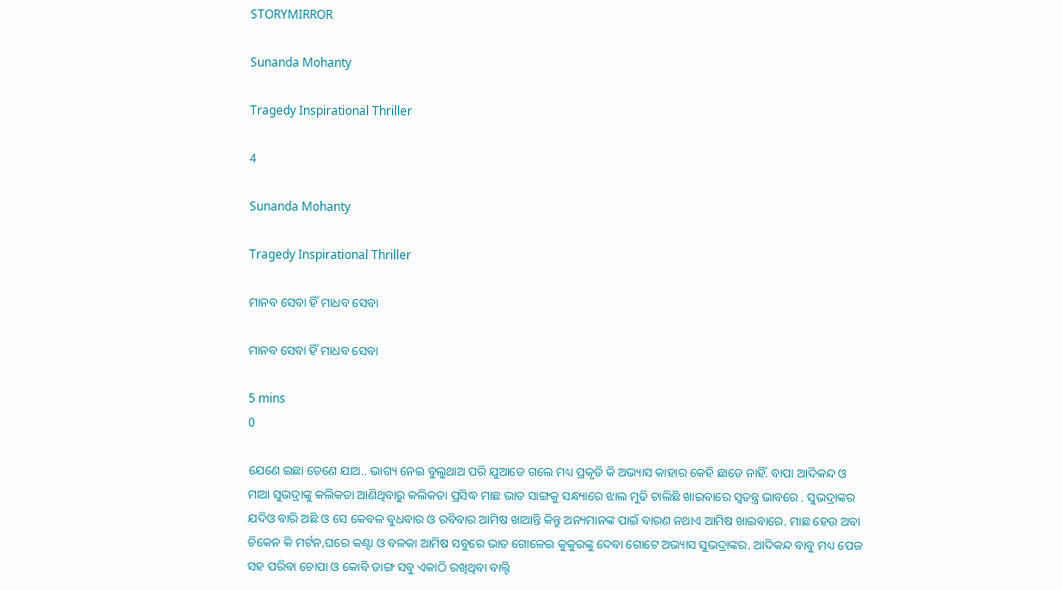STORYMIRROR

Sunanda Mohanty

Tragedy Inspirational Thriller

4

Sunanda Mohanty

Tragedy Inspirational Thriller

ମାନବ ସେବା ହିଁ ମାଧବ ସେବା

ମାନବ ସେବା ହିଁ ମାଧବ ସେବା

5 mins
0

ଯେଣେ ଇଛା ତେଣେ ଯାଅ.. ଭାଗ୍ୟ ନେଇ ବୁଲୁଥାଅ ପରି ଯୁଆଡେ ଗଲେ ମଧ୍ୟ ପ୍ରକୃତି କି ଅଭ୍ୟାସ କାହାର କେହି ଛାଡେ ନାହିଁ. ବାପା ଆଦିକନ୍ଦ ଓ ମାଆ ସୁଭଦ୍ରାଙ୍କୁ କଲିକତା ଆଣିଥିବାରୁ କଲିକତା ପ୍ରସିଦ୍ଧ ମାଛ ଭାତ ସାଙ୍ଗକୁ ସନ୍ଧ୍ୟାରେ ଝାଲ ମୁଢି ଚାଲିଛି ଖାଇବାରେ ସ୍ୱତନ୍ତ୍ର ଭାବରେ . ସୁଭଦ୍ରାଙ୍କର ଯଦିଓ ବାରି ଅଛି ଓ ସେ କେବଳ ବୁଧବାର ଓ ରବିବାର ଆମିଷ ଖାଆନ୍ତି କିନ୍ତୁ ଅନ୍ୟମାନଙ୍କ ପାଇଁ ବାରଣ ନଥାଏ ଆମିଷ ଖାଇବାରେ. ମାଛ ହେଉ ଅବା ଚିକେନ କି ମର୍ଟନ,ଘରେ କଣ୍ଟା ଓ ବଳକା ଆମିଷ ସବୁରେ ଭାତ ଗୋଳେଇ କୁକୁରଙ୍କୁ ଦେବା ଗୋଟେ ଅଭ୍ୟାସ ସୁଭଦ୍ରାଙ୍କର. ଆଦିକନ୍ଦ ବାବୁ ମଧ୍ୟ ପେଜ ସହ ପରିବା ଚୋପା ଓ କୋବି ଡାଙ୍ଗ ସବୁ ଏକାଠି ରଖିଥିବା ବାଲ୍ଟି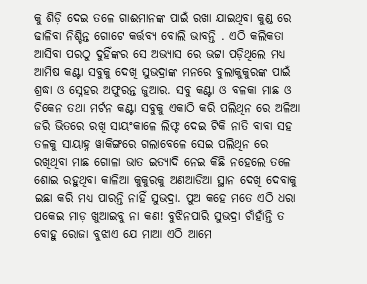କୁ ଶିଡ଼ି ଦେଇ ତଳେ ଗାଈମାନଙ୍କ ପାଇଁ ରଖା ଯାଇଥିବା କୁଣ୍ଡ ରେ ଢାଳିବା ନିଶ୍ଚିନ୍ତ ଗୋଟେ କର୍ତ୍ତବ୍ୟ ବୋଲି ଭାବନ୍ତି . ଏଠି କଲିକତା ଆସିବା ପରଠୁ ଦୁହିଁଙ୍କର ସେ ଅଭ୍ୟାସ ରେ ଭଟ୍ଟା ପଡ଼ିଥିଲେ ମଧ୍ୟ ଆମିଷ କଣ୍ଟା ସବୁକୁ ଦେଖି ସୁଭଦ୍ରାଙ୍କ ମନରେ ବୁଲାକୁକୁରଙ୍କ ପାଇଁ ଶ୍ରଦ୍ଧା ଓ ସ୍ନେହର ଅଫୁରନ୍ତ ଜୁଆର. ସବୁ କଣ୍ଟା ଓ ବଳକା ମାଛ ଓ ଚିକେନ ତଥା ମର୍ଟନ କଣ୍ଟା ସବୁକୁ ଏକାଠି କରି ପଲିଥିନ ରେ ଅଳିଆ ଜରି ଭିତରେ ରଖି ସାୟଂକାଳେ ଲିଫ୍ଟ ଦେଇ ଟିକି ନାତି ବାବା ସହ ତଳକୁ ସାୟାହ୍ନ ୱାକିଙ୍ଗରେ ଗଲାବେଳେ ସେଇ ପଲିଥିନ ରେ ରଖିଥିବା ମାଛ ଗୋଳା ଭାତ ଇତ୍ୟାଦି ନେଇ କିଛି ନହେଲେ ତଳେ ଶୋଇ ରହୁଥିବା କାଳିଆ କୁକୁରକୁ ଅଣଆଡିଆ ସ୍ଥାନ ଦେଖି ଦେବାକୁ ଇଛା କରି ମଧ୍ୟ ପାରନ୍ତି ନାହିଁ ସୁଭଦ୍ରା. ପୁଅ କହେ ମତେ ଏଠି ଧରା ପକେଇ ମାଡ଼ ଖୁଆଇବୁ ନା କଣ! ବୁଝିନପାରି ସୁଭଦ୍ରା ଚାଁହାଁନ୍ତି ତ ବୋହୁ ରୋଜା ବୁଝାଏ ଯେ ମାଆ ଏଠି ଆମେ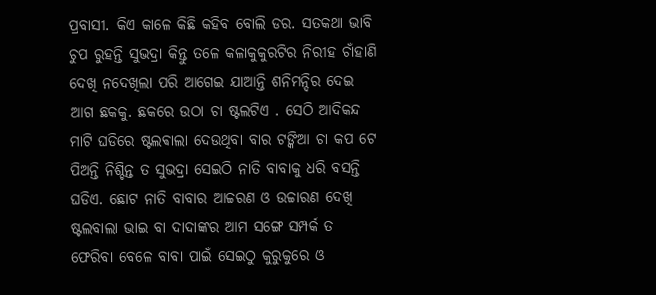ପ୍ରବାସୀ. କିଏ କାଳେ କିଛି କହିବ ବୋଲି ଡର. ସତକଥା ଭାବି ଚୁପ ରୁହନ୍ତି ସୁଭଦ୍ରା କିନ୍ତୁ ତଳେ କଳାକୁକୁରଟିର ନିରୀହ ଚାଁହାଣି ଦେଖି ନଦେଖିଲା ପରି ଆଗେଇ ଯାଆନ୍ତି ଶନିମନ୍ଦିର ଦେଇ ଆଗ ଛକକୁ. ଛକରେ ଉଠା ଚା ଷ୍ଟଲଟିଏ . ସେଠି ଆଦିକନ୍ଦ ମାଟି ଘଡିରେ ଷ୍ଟଲଵାଲା ଦେଉଥିବା ବାର ଟଙ୍କିଆ ଚା କପ ଟେ ପିଅନ୍ତି ନିଶ୍ଚିନ୍ତ ତ ସୁଭଦ୍ରା ସେଇଠି ନାତି ବାବାକୁ ଧରି ବସନ୍ତି ଘଡିଏ. ଛୋଟ ନାତି ବାବାର ଆଚ୍ଚରଣ ଓ ଉଚ୍ଚାରଣ ଦେଖି ଷ୍ଟଲବାଲା ଭାଇ ବା ଦାଦାଙ୍କର ଆମ ସଙ୍ଗେ ସମ୍ପର୍କ ତ ଫେରିବା ବେଳେ ବାବା ପାଇଁ ସେଇଠୁ କୁରୁକୁରେ ଓ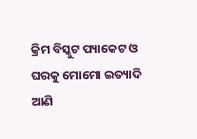କ୍ରିମ ବିସ୍କୁଟ ପ୍ୟାକେଟ ଓ ଘରକୁ ମୋମୋ ଇତ୍ୟାଦି ଆଣି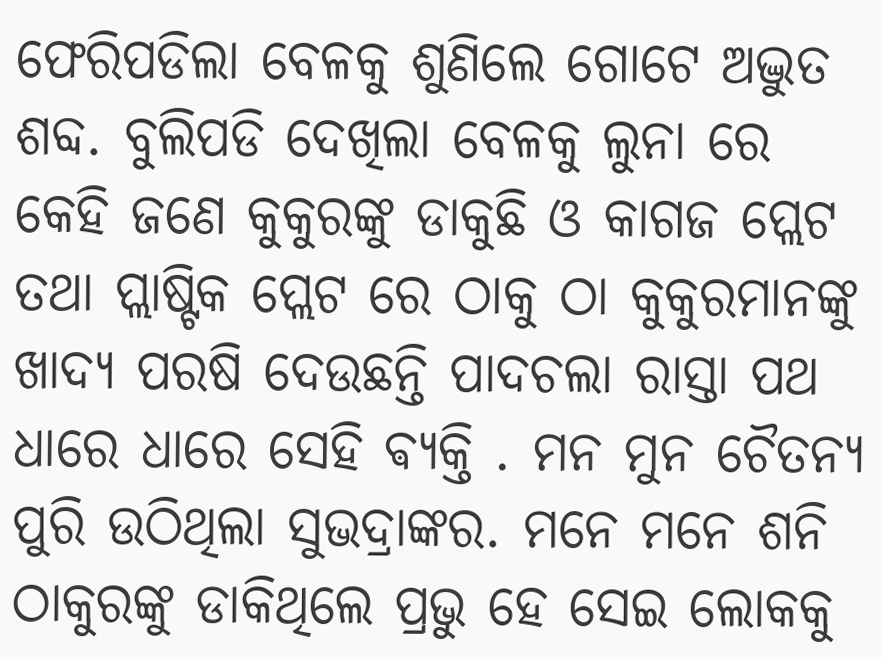ଫେରିପଡିଲା ବେଳକୁ ଶୁଣିଲେ ଗୋଟେ ଅଦ୍ଭୁତ ଶବ୍ଦ. ବୁଲିପଡି ଦେଖିଲା ବେଳକୁ ଲୁନା ରେ କେହି ଜଣେ କୁକୁରଙ୍କୁ ଡାକୁଛି ଓ କାଗଜ ପ୍ଲେଟ ତଥା ପ୍ଲାଷ୍ଟିକ ପ୍ଲେଟ ରେ ଠାକୁ ଠା କୁକୁରମାନଙ୍କୁ ଖାଦ୍ୟ ପରଷି ଦେଉଛନ୍ତି ପାଦଚଲା ରାସ୍ତା ପଥ ଧାରେ ଧାରେ ସେହି ଵ୍ୟକ୍ତି . ମନ ମୁନ ଚୈତନ୍ୟ ପୁରି ଉଠିଥିଲା ସୁଭଦ୍ରାଙ୍କର. ମନେ ମନେ ଶନି ଠାକୁରଙ୍କୁ ଡାକିଥିଲେ ପ୍ରଭୁ ହେ ସେଇ ଲୋକକୁ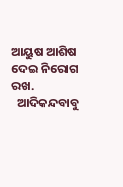ଆୟୁଷ ଆଶିଷ ଦେଇ ନିରୋଗ ରଖ.
  ଆଦିକନ୍ଦବାବୁ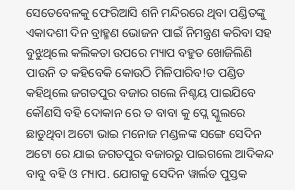ସେତେବେଳକୁ ଫେରିଆସି ଶନି ମନ୍ଦିରରେ ଥିବା ପଣ୍ଡିତଙ୍କୁ ଏକାଦଶୀ ଦିନ ବ୍ରାହ୍ମଣ ଭୋଜନ ପାଇଁ ନିମନ୍ତ୍ରଣ କରିବା ସହ ବୁଝୁଥିଲେ କଲିକତା ଉପରେ ମ୍ୟାପ ବହୁତ ଖୋଜିଲିଣି ପାଉନି ତ କହିବେକି କୋଉଠି ମିଳିପାରିବ!ତ ପଣ୍ଡିତ କହିଥିଲେ ଜଗତପୁର ବଜାର ଗଲେ ନିଶ୍ଚୟ ପାଇଯିବେ କୌଣସି ବହି ଦୋକାନ ରେ ତ ବାବା କୁ ପ୍ଲେ ସ୍କୁଲରେ ଛାଡୁଥିବା ଅଟୋ ଭାଇ ମନୋଜ ମଣ୍ଡଳଙ୍କ ସଙ୍ଗେ ସେଦିନ ଅଟୋ ରେ ଯାଇ ଜଗତପୁର ବଜାରରୁ ପାଇଗଲେ ଆଦିକନ୍ଦ ବାବୁ ବହି ଓ ମ୍ୟାପ. ଯୋଗକୁ ସେଦିନ ୱାର୍ଲଡ ପୁସ୍ତକ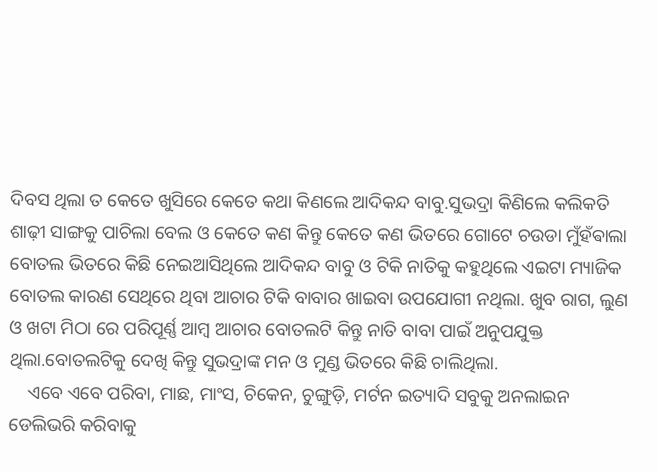ଦିବସ ଥିଲା ତ କେତେ ଖୁସିରେ କେତେ କଥା କିଣଲେ ଆଦିକନ୍ଦ ବାବୁ.ସୁଭଦ୍ରା କିଣିଲେ କଲିକତି ଶାଢ଼ୀ ସାଙ୍ଗକୁ ପାଚିଲା ବେଲ ଓ କେତେ କଣ କିନ୍ତୁ କେତେ କଣ ଭିତରେ ଗୋଟେ ଚଉଡା ମୁଁହଁଵାଲା ବୋତଲ ଭିତରେ କିଛି ନେଇଆସିଥିଲେ ଆଦିକନ୍ଦ ବାବୁ ଓ ଟିକି ନାତିକୁ କହୁଥିଲେ ଏଇଟା ମ୍ୟାଜିକ ବୋତଲ କାରଣ ସେଥିରେ ଥିବା ଆଚାର ଟିକି ବାବାର ଖାଇବା ଉପଯୋଗୀ ନଥିଲା. ଖୁବ ରାଗ, ଲୁଣ ଓ ଖଟା ମିଠା ରେ ପରିପୂର୍ଣ୍ଣ ଆମ୍ବ ଆଚାର ବୋତଲଟି କିନ୍ତୁ ନାତି ବାବା ପାଇଁ ଅନୁପଯୁକ୍ତ ଥିଲା.ବୋତଲଟିକୁ ଦେଖି କିନ୍ତୁ ସୁଭଦ୍ରାଙ୍କ ମନ ଓ ମୁଣ୍ଡ ଭିତରେ କିଛି ଚାଲିଥିଲା.
    ଏବେ ଏବେ ପରିବା, ମାଛ, ମାଂସ, ଚିକେନ, ଚୁଙ୍ଗୁଡ଼ି, ମର୍ଟନ ଇତ୍ୟାଦି ସବୁକୁ ଅନଲାଇନ ଡେଲିଭରି କରିବାକୁ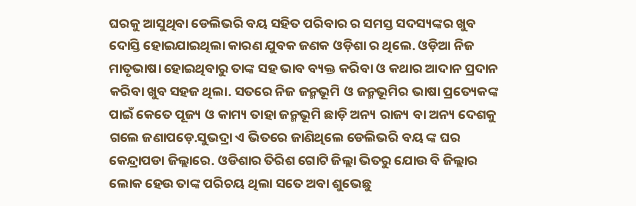ଘରକୁ ଆସୁଥିବା ଡେଲିଭରି ବୟ ସହିତ ପରିବାର ର ସମସ୍ତ ସଦସ୍ୟଙ୍କର ଖୁବ ଦୋସ୍ତି ହୋଇଯାଇଥିଲା କାରଣ ଯୁବକ ଜଣକ ଓଡ଼ିଶା ର ଥିଲେ. ଓଡ଼ିଆ ନିଜ ମାତୃଭାଷା ହୋଇଥିବାରୁ ତାଙ୍କ ସହ ଭାବ ବ୍ୟକ୍ତ କରିବା ଓ କଥାର ଆଦାନ ପ୍ରଦାନ କରିବା ଖୁବ ସହଜ ଥିଲା. ସତରେ ନିଜ ଜନ୍ମଭୂମି ଓ ଜନ୍ମଭୂମିର ଭାଷା ପ୍ରତ୍ୟେକଙ୍କ ପାଇଁ କେତେ ପୂଜ୍ୟ ଓ କାମ୍ୟ ତାହା ଜନ୍ମଭୂମି ଛାଡ଼ି ଅନ୍ୟ ରାଜ୍ୟ ବା ଅନ୍ୟ ଦେଶକୁ ଗଲେ ଜଣାପଡ଼େ.ସୁଭଦ୍ରା ଏ ଭିତରେ ଜାଣିଥିଲେ ଡେଲିଭରି ବୟ ଙ୍କ ଘର କେନ୍ଦ୍ରାପଡା ଜିଲ୍ଲାରେ. ଓଡିଶାର ତିରିଶ ଗୋଟି ଜିଲ୍ଲା ଭିତରୁ ଯୋଉ ବି ଜିଲ୍ଲାର ଲୋକ ହେଉ ତାଙ୍କ ପରିଚୟ ଥିଲା ସତେ ଅବା ଶୁଭେଛୁ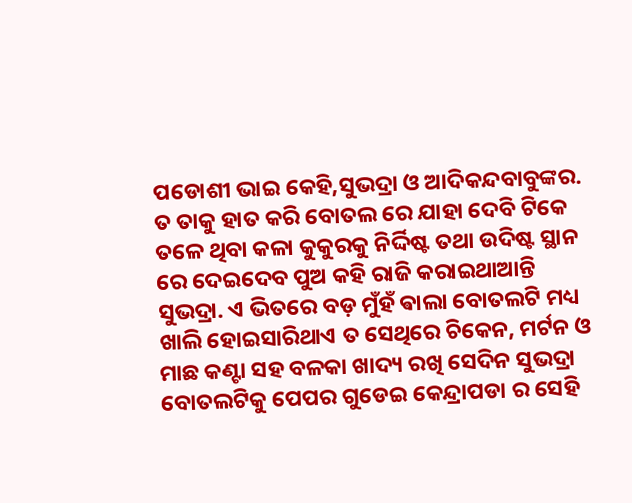ପଡୋଶୀ ଭାଇ କେହି,ସୁଭଦ୍ରା ଓ ଆଦିକନ୍ଦବାବୁଙ୍କର. ତ ତାକୁ ହାତ କରି ବୋତଲ ରେ ଯାହା ଦେବି ଟିକେ ତଳେ ଥିବା କଳା କୁକୁରକୁ ନିର୍ଦ୍ଦିଷ୍ଟ ତଥା ଉଦିଷ୍ଟ ସ୍ଥାନ ରେ ଦେଇଦେବ ପୁଅ କହି ରାଜି କରାଇଥାଆନ୍ତି ସୁଭଦ୍ରା. ଏ ଭିତରେ ବଡ଼ ମୁଁହଁ ଵାଲା ବୋତଲଟି ମଧ୍ୟ ଖାଲି ହୋଇସାରିଥାଏ ତ ସେଥିରେ ଚିକେନ, ମର୍ଟନ ଓ ମାଛ କଣ୍ଟା ସହ ବଳକା ଖାଦ୍ୟ ରଖି ସେଦିନ ସୁଭଦ୍ରା ବୋତଲଟିକୁ ପେପର ଗୁଡେଇ କେନ୍ଦ୍ରାପଡା ର ସେହି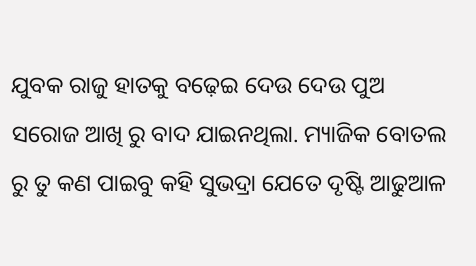ଯୁବକ ରାଜୁ ହାତକୁ ବଢ଼େଇ ଦେଉ ଦେଉ ପୁଅ ସରୋଜ ଆଖି ରୁ ବାଦ ଯାଇନଥିଲା. ମ୍ୟାଜିକ ବୋତଲ ରୁ ତୁ କଣ ପାଇବୁ କହି ସୁଭଦ୍ରା ଯେତେ ଦୃଷ୍ଟି ଆଢୁଆଳ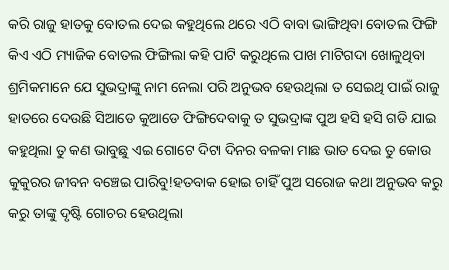କରି ରାଜୁ ହାତକୁ ବୋତଲ ଦେଇ କହୁଥିଲେ ଥରେ ଏଠି ବାବା ଭାଙ୍ଗିଥିବା ବୋତଲ ଫିଙ୍ଗି କିଏ ଏଠି ମ୍ୟାଜିକ ବୋତଲ ଫିଙ୍ଗିଲା କହି ପାଟି କରୁଥିଲେ ପାଖ ମାଟିଗଦା ଖୋଳୁଥିବା ଶ୍ରମିକମାନେ ଯେ ସୁଭଦ୍ରାଙ୍କୁ ନାମ ନେଲା ପରି ଅନୁଭବ ହେଉଥିଲା ତ ସେଇଥି ପାଇଁ ରାଜୁ ହାତରେ ଦେଉଛି ସିଆଡେ କୁଆଡେ ଫିଙ୍ଗିଦେବାକୁ ତ ସୁଭଦ୍ରାଙ୍କ ପୁଅ ହସି ହସି ଗଡି ଯାଇ କହୁଥିଲା ତୁ କଣ ଭାବୁଛୁ ଏଇ ଗୋଟେ ଦିଟା ଦିନର ବଳକା ମାଛ ଭାତ ଦେଇ ତୁ କୋଉ କୁକୁରର ଜୀବନ ବଞ୍ଚେଇ ପାରିବୁ!ହତବାକ ହୋଇ ଚାହିଁ ପୁଅ ସରୋଜ କଥା ଅନୁଭବ କରୁ କରୁ ତାଙ୍କୁ ଦୃଷ୍ଟି ଗୋଚର ହେଉଥିଲା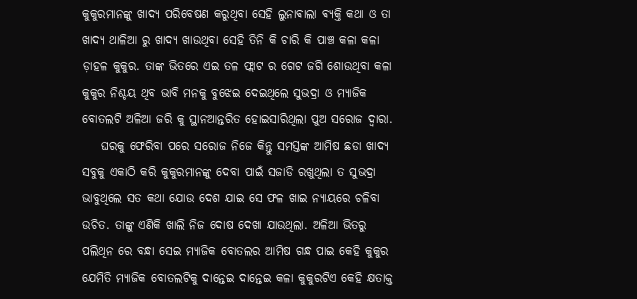କୁକୁରମାନଙ୍କୁ ଖାଦ୍ୟ ପରିବେଷଣ କରୁଥିବା ସେହି ଲୁନାଵାଲା ଵ୍ୟକ୍ତି କଥା ଓ ତା ଖାଦ୍ୟ ଥାଳିଆ ରୁ ଖାଦ୍ୟ ଖାଉଥିବା ସେହି ତିନି କି ଚାରି କି ପାଞ୍ଚ କଳା କଳା ଡ଼ାହଳ କୁକୁର. ତାଙ୍କ ଭିତରେ ଏଇ ତଳ ଫ୍ଲାଟ ର ଗେଟ ଜଗି ଶୋଉଥିବା କଳା କୁକୁର ନିଶ୍ଚୟ ଥିବ ଭାବି ମନକୁ ବୁଝେଇ ଦେଇଥିଲେ ସୁଭଦ୍ରା ଓ ମ୍ୟାଜିକ ବୋତଲଟି ଅଳିଆ ଜରି କୁ ସ୍ଥାନଆନ୍ତରିତ ହୋଇସାରିଥିଲା ପୁଅ ସରୋଜ ଦ୍ୱାରା.
    ଘରକୁ ଫେରିବା ପରେ ସରୋଜ ନିଜେ କିନ୍ତୁ ସମସ୍ତଙ୍କ ଆମିଷ ଛଡା ଖାଦ୍ୟ ସବୁକୁ ଏକାଠି କରି କୁକୁରମାନଙ୍କୁ ଦେବା ପାଇଁ ସଜାଡି ରଖୁଥିଲା ତ ସୁଭଦ୍ରା ଭାବୁଥିଲେ ସତ କଥା ଯୋଉ ଦେଶ ଯାଇ ସେ ଫଳ ଖାଇ ନ୍ୟାୟରେ ଚଳିବା ଉଚିତ. ତାଙ୍କୁ ଏଣିକି ଖାଲି ନିଜ ଦୋଷ ଦେଖା ଯାଉଥିଲା. ଅଳିଆ ଭିତରୁ ପଲିଥିନ ରେ ବନ୍ଧା ସେଇ ମ୍ୟାଜିକ ବୋତଲର ଆମିଷ ଗନ୍ଧ ପାଇ କେହି କୁକୁର ଯେମିତି ମ୍ୟାଜିକ ବୋତଲଟିକୁ ଦାନ୍ତେଇ ଦାନ୍ତେଇ କଳା କୁକୁରଟିଏ କେହି କ୍ଷତାକ୍ତ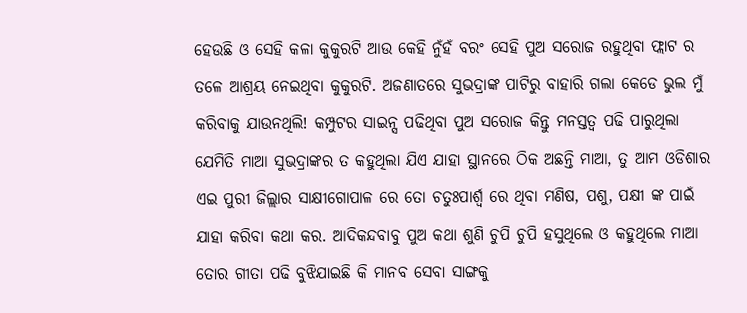ହେଉଛି ଓ ସେହି କଳା କୁକୁରଟି ଆଉ କେହି ନୁଁହଁ ବରଂ ସେହି ପୁଅ ସରୋଜ ରହୁଥିବା ଫ୍ଲାଟ ର ତଳେ ଆଶ୍ରୟ ନେଇଥିବା କୁକୁରଟି. ଅଜଣାତରେ ସୁଭଦ୍ରାଙ୍କ ପାଟିରୁ ବାହାରି ଗଲା କେଡେ ଭୁଲ ମୁଁ କରିବାକୁ ଯାଉନଥିଲି! କମ୍ପୁଟର ସାଇନ୍ସ ପଢିଥିବା ପୁଅ ସରୋଜ କିନ୍ତୁ ମନସ୍ତତ୍ୱ ପଢି ପାରୁଥିଲା ଯେମିତି ମାଆ ସୁଭଦ୍ରାଙ୍କର ତ କହୁଥିଲା ଯିଏ ଯାହା ସ୍ଥାନରେ ଠିକ ଅଛନ୍ତି ମାଆ, ତୁ ଆମ ଓଡିଶାର ଏଇ ପୁରୀ ଜିଲ୍ଲାର ସାକ୍ଷୀଗୋପାଳ ରେ ତୋ ଚତୁଃପାର୍ଶ୍ୱ ରେ ଥିବା ମଣିଷ, ପଶୁ, ପକ୍ଷୀ ଙ୍କ ପାଇଁ ଯାହା କରିବା କଥା କର. ଆଦିକନ୍ଦବାବୁ ପୁଅ କଥା ଶୁଣି ଚୁପି ଚୁପି ହସୁଥିଲେ ଓ କହୁଥିଲେ ମାଆ ତୋର ଗୀତା ପଢି ବୁଝିଯାଇଛି କି ମାନବ ସେବା ସାଙ୍ଗକୁ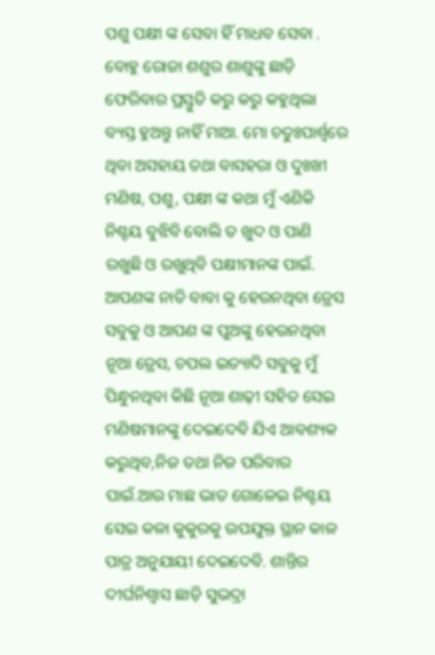ପଶୁ ପକ୍ଷୀ ଙ୍କ ସେବା ହିଁ ମାଧବ ସେବା . ବୋହୁ ରୋଜା ଶଶୁର ଶାଶୁଙ୍କୁ ଛାଡ଼ି ଫେରିବାର ପ୍ରସ୍ତୁତି କରୁ କରୁ କହୁଥିଲା ବ୍ୟସ୍ତ ହୁଅନ୍ତୁ ନାହିଁ ମାଆ. ମୋ ଚତୁଃପାର୍ଶ୍ୱରେ ଥିବା ଅସହାୟ ତଥା ବାସହରା ଓ ଦୁଃଖୀ ମଣିଷ, ପଶୁ, ପକ୍ଷୀ ଙ୍କ କଥା ମୁଁ ଏଣିକି ନିଶ୍ଚୟ ବୁଝିବି ବୋଲି ତ ଖୁଦ ଓ ପାଣି ରଖୁଛି ଓ ରଖୁଥିବି ପକ୍ଷୀମାନଙ୍କ ପାଇଁ. ଆପଣଙ୍କ ନାତି ବାବା କୁ ହେଉନଥିବା ଡ୍ରେସ ସବୁକୁ ଓ ଆପଣ ଙ୍କ ପୁଅଙ୍କୁ ହେଉନଥିବା ନୂଆ ଡ୍ରେସ, ଚପଲ ଇତ୍ୟାଦି ସବୁକୁ ମୁଁ ପିନ୍ଧୁନଥିବା କିଛି ନୂଆ ଶାଢ଼ୀ ସହିତ ସେଇ ମଣିଷମାନଙ୍କୁ ଦେଇଦେବି ଯିଏ ଆବଶ୍ୟକ କରୁଥିବ,ନିଜ ତଥା ନିଜ ପରିବାର ପାଇଁ.ଆଉ ମାଛ ଭାତ ଗୋଳେଇ ନିଶ୍ଚୟ ସେଇ କଳା କୁକୁରକୁ ଉପଯୁକ୍ତ ସ୍ଥାନ କାଳ ପାତ୍ର ଅନୁଯାୟୀ ଦେଇଦେବି. ଶାନ୍ତିର ଦୀର୍ଘନିଶ୍ୱାସ ଛାଡ଼ି ସୁଭଦ୍ରା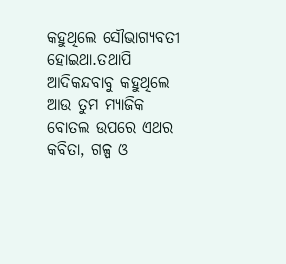କହୁଥିଲେ ସୌଭାଗ୍ୟବତୀ ହୋଇଥା.ତଥାପି ଆଦିକନ୍ଦବାବୁ କହୁଥିଲେ ଆଉ ତୁମ ମ୍ୟାଜିକ ବୋତଲ ଉପରେ ଏଥର କବିତା, ଗଳ୍ପ ଓ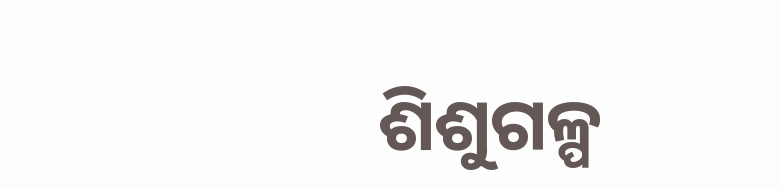ଶିଶୁଗଳ୍ପ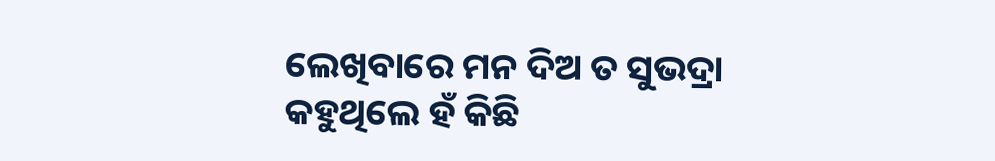ଲେଖିବାରେ ମନ ଦିଅ ତ ସୁଭଦ୍ରା କହୁଥିଲେ ହଁ କିଛି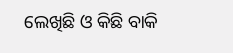ଲେଖିଛି ଓ କିଛି ବାକି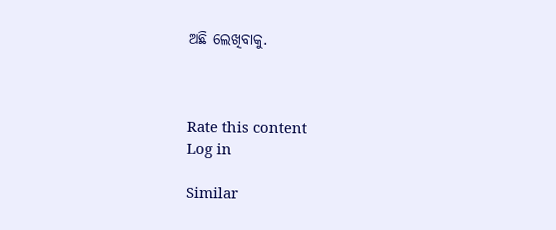ଅଛି ଲେଖିବାକୁ.



Rate this content
Log in

Similar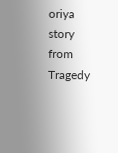oriya story from Tragedy